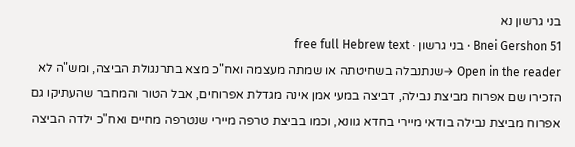בני גרשון נא
Bnei Gershon 51 · בני גרשון · free full Hebrew text
Open in the reader →שנתנבלה בשחיטתה או שמתה מעצמה ואח"כ מצא בתרנגולת הביצה, ומש"ה לא הזכירו שם אפרוח מביצת נבילה, דביצה במעי אמן אינה מגדלת אפרוחים, אבל הטור והמחבר שהעתיקו גם אפרוח מביצת נבילה בודאי מיירי בחדא גוונא, וכמו בביצת טרפה מיירי שנטרפה מחיים ואח"כ ילדה הביצה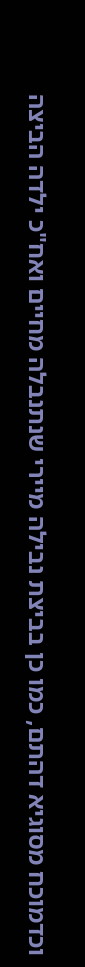וכדמוכח מסוגיא דהתם, כמו כן בביצת נבילה מיירי שנתנבלה מחיים ואח"כ ילדה הביצה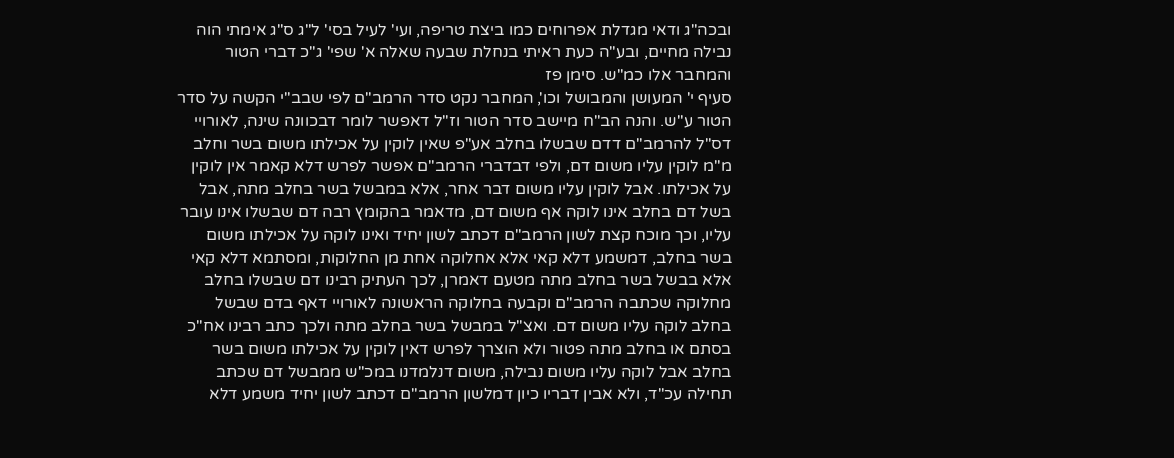ובכה"ג ודאי מגדלת אפרוחים כמו ביצת טריפה, ועי' לעיל בסי' ל"ג ס"ג אימתי הוה נבילה מחיים, ובע"ה כעת ראיתי בנחלת שבעה שאלה א' שפי' ג"כ דברי הטור והמחבר אלו כמ"ש. סימן פז
סעיף י' המעושן והמבושל וכו', המחבר נקט סדר הרמב"ם לפי שבב"י הקשה על סדר הטור ע"ש. והנה הב"ח מיישב סדר הטור וז"ל דאפשר לומר דבכוונה שינה, לאורויי דס"ל להרמב"ם דדם שבשלו בחלב אע"פ שאין לוקין על אכילתו משום בשר וחלב מ"מ לוקין עליו משום דם, ולפי דבדברי הרמב"ם אפשר לפרש דלא קאמר אין לוקין על אכילתו. אבל לוקין עליו משום דבר אחר, אלא במבשל בשר בחלב מתה, אבל בשל דם בחלב אינו לוקה אף משום דם, מדאמר בהקומץ רבה דם שבשלו אינו עובר עליו, וכך מוכח קצת לשון הרמב"ם דכתב לשון יחיד ואינו לוקה על אכילתו משום בשר בחלב, דמשמע דלא קאי אלא אחלוקה אחת מן החלוקות, ומסתמא דלא קאי אלא בבשל בשר בחלב מתה מטעם דאמרן, לכך העתיק רבינו דם שבשלו בחלב מחלוקה שכתבה הרמב"ם וקבעה בחלוקה הראשונה לאורויי דאף בדם שבשל בחלב לוקה עליו משום דם. ואצ"ל במבשל בשר בחלב מתה ולכך כתב רבינו אח"כ בסתם או בחלב מתה פטור ולא הוצרך לפרש דאין לוקין על אכילתו משום בשר בחלב אבל לוקה עליו משום נבילה, משום דנלמדנו במכ"ש ממבשל דם שכתב תחילה עכ"ד, ולא אבין דבריו כיון דמלשון הרמב"ם דכתב לשון יחיד משמע דלא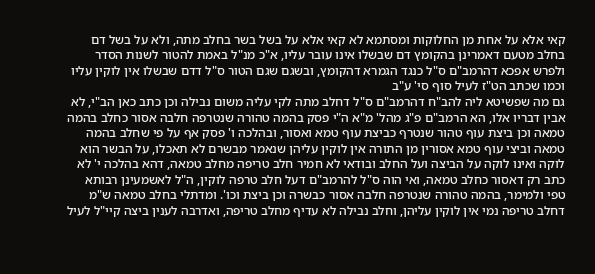קאי אלא על אחת מן החלוקות ומסתמא לא קאי אלא על בשל בשר בחלב מתה, ולא על בשל דם בחלב מטעם דאמרינן בהקומץ דם שבשלו אינו עובר עליו, א"כ מנ"ל באמת להטור לשנות הסדר ולפרש אפכא דהרמב"ם ס"ל כנגד הגמרא דהקומץ, ובשגם שגם הטור ס"ל דדם שבשלו אין לוקין עליו וכמו שכתב הט"ז לעיל סוף סי' ע"ב
גם מה שפשיטא ליה להב"ח דהרמב"ם ס"ל דחלב מתה לקי עליה משום נבילה וכן כתב כאן הב"י, לא אבין דבריו אלו, הא הרמב"ם פ"ג מהל' מ"א ה"י פסק בהמה טהורה שנטרפה חלבה אסור כחלב בהמה טמאה וכן ביצת עוף טהור שנטרף כביצת עוף טמא ואסור, ובהלכה ו' פסק אף על פי שחלב בהמה טמאה וביצי עוף טמא אסורין מן התורה אין לוקין עליהן שנאמר מבשרם לא תאכלו, על הבשר הוא לוקה ואינו לוקה על הביצה ועל החלב ובודאי לא חמיר חלב טריפה מחלב טמאה, דהא בהלכה י' לא כתב רק דאסור כחלב טמאה, ואי הוה ס"ל להרמב"ם דעל חלב טרפה לוקין, ה"ל לאשמעינן רבותא טפי ולמימר, בהמה טהורה שנטרפה חלבה אסור כבשרה וכן ביצת וכו'. ומדתלי בחלב טמאה ש"מ דחלב טריפה נמי אין לוקין עליהן, וחלב נבילה לא עדיף מחלב טריפה, ואדרבה לענין ביצה קיי"ל לעיל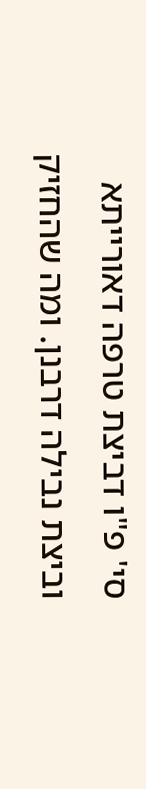סי' פ"ו דביצת טרפה דאורייתא וביצת נבילה דרבנן. ומה שהחזיק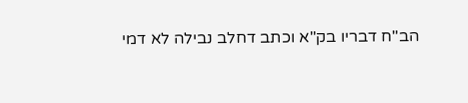הב"ח דבריו בק"א וכתב דחלב נבילה לא דמי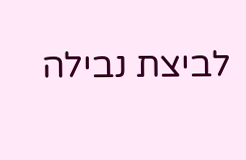לביצת נבילה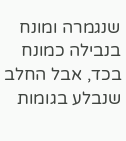שנגמרה ומונח בנבילה כמונח בכד, אבל החלב שנבלע בגומות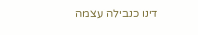דינו כנבילה עצמה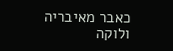כאבר מאיבריה ולוקה